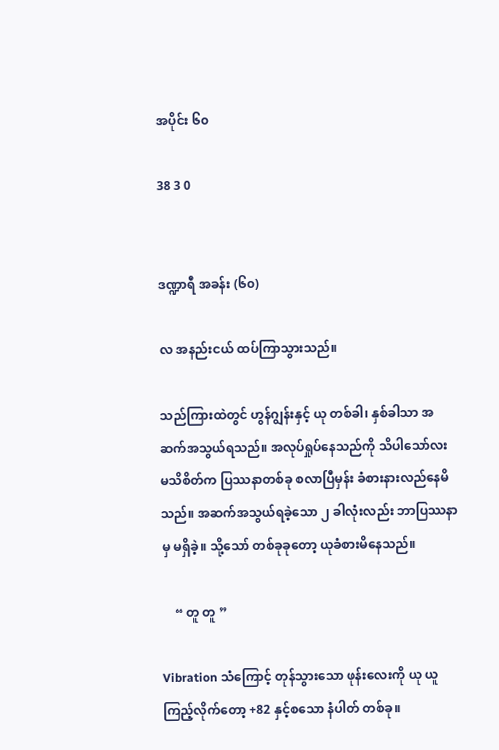အပိုင်း ၆၀

38 3 0


ဒဏ္ဍာရီ အခန်း (၆၀)

လ အနည်းငယ် ထပ်ကြာသွားသည်။

သည်ကြားထဲတွင် ဟွန်ဂျွန်းနှင့် ယု တစ်ခါ၊ နှစ်ခါသာ အဆက်အသွယ်ရသည်။ အလုပ်ရှုပ်နေသည်ကို သိပါသော်လး မသိစိတ်က ပြဿနာတစ်ခု စလာပြီမှန်း ခံစားနားလည်နေမိသည်။ အဆက်အသွယ်ရခဲ့သော ၂ ခါလုံးလည်း ဘာပြဿနာမှ မရှိခဲ့။ သို့သော် တစ်ခုခုတော့ ယုခံစားမိနေသည်။

    “ တူ တူ ”

Vibration သံကြောင့် တုန်သွားသော ဖုန်းလေးကို ယု ယူကြည့်လိုက်တော့ +82 နှင့်စသော နံပါတ် တစ်ခု။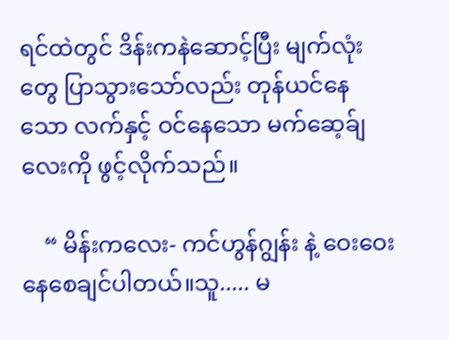ရင်ထဲတွင် ဒိန်းကနဲဆောင့်ပြီး မျက်လုံးတွေ ပြာသွားသော်လည်း တုန်ယင်နေသော လက်နှင့် ဝင်နေသော မက်ဆေ့ခ်ျ လေးကို ဖွင့်လိုက်သည်။

    “ မိန်းကလေး- ကင်ဟွန်ဂျွန်း နဲ့ ဝေးဝေး နေစေချင်ပါတယ်။သူ..... မ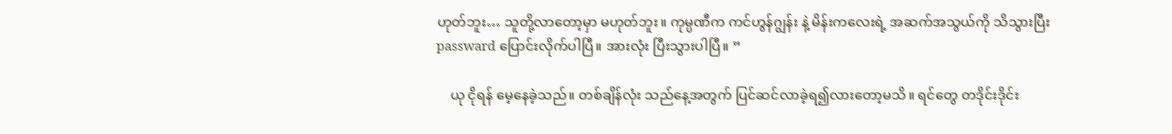ဟုတ်ဘူး… သူတို့လာတော့မှာ မဟုတ်ဘူး။ ကုမ္ပဏီက ကင်ဟွန်ဂျွန်း နဲ့ မိန်းကလေးရဲ့ အဆက်အသွယ်ကို သိသွားပြီးpassward ပြောင်းလိုက်ပါပြီ။ အားလုံး ပြီးသွားပါပြီ။ ”

    ယု ငိုရန် မေ့နေခဲ့သည်။ တစ်ချိန်လုံး သည်နေ့အတွက် ပြင်ဆင်လာခဲ့ရ၍လားတော့မသိ။ ရင်တွေ တဒိုင်းဒိုင်း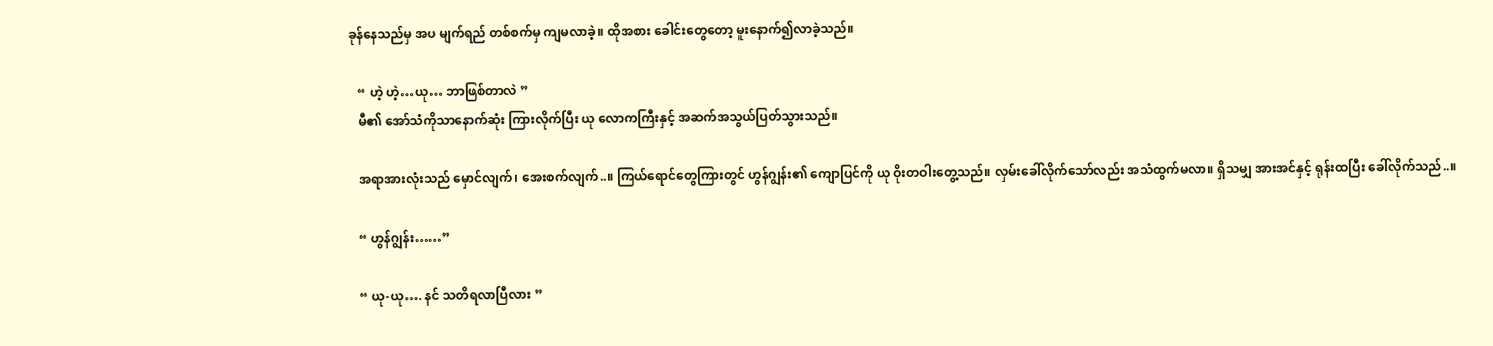ခုန်နေသည်မှ အပ မျက်ရည် တစ်စက်မှ ကျမလာခဲ့။ ထိုအစား ခေါင်းတွေတော့ မူးနောက်၍လာခဲ့သည်။

   “ ဟဲ့ ဟဲ့…ယု… ဘာဖြစ်တာလဲ ”
   မီ၏ အော်သံကိုသာနောက်ဆုံး ကြားလိုက်ပြီး ယု လောကကြီးနှင့် အဆက်အသွယ်ပြတ်သွားသည်။

   အရာအားလုံးသည် မှောင်လျက်၊ အေးစက်လျက်..။ ကြယ်ရောင်တွေကြားတွင် ဟွန်ဂျွန်း၏ ကျောပြင်ကို ယု ဝိုးတဝါးတွေ့သည်။ လှမ်းခေါ်လိုက်သော်လည်း အသံထွက်မလာ။ ရှိသမျှ အားအင်နှင့် ရုန်းထပြီး ခေါ်လိုက်သည်..။

   “ ဟွန်ဂျွန်း……”

   “ ယု-ယု…. နင် သတိရလာပြီလား ”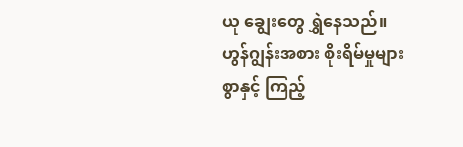ယု ချွေးတွေ ရွှဲနေသည်။ ဟွန်ဂျွန်းအစား စိုးရိမ်မှုများစွာနှင့် ကြည့်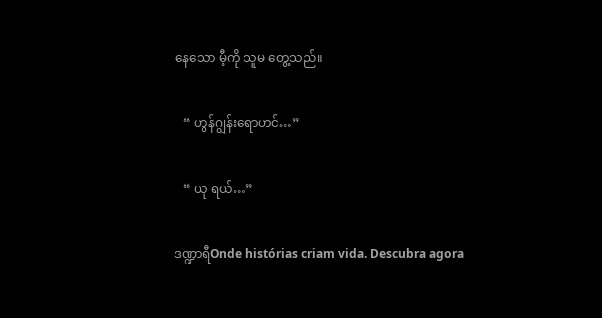နေသော မီ့ကို သူမ တွေ့သည်။

   “ ဟွန်ဂျွန်းရောဟင်…”

   “ ယု ရယ်…”

ဒဏ္ဍာရီOnde histórias criam vida. Descubra agora